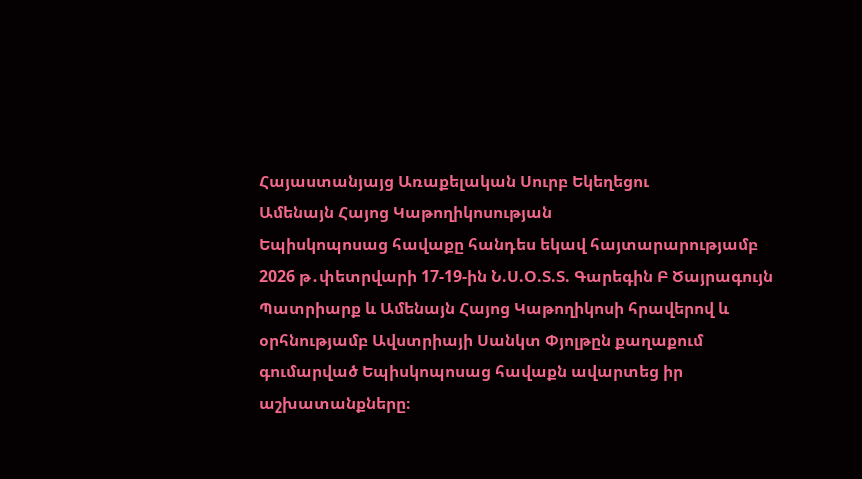Հայաստանյայց Առաքելական Սուրբ Եկեղեցու
Ամենայն Հայոց Կաթողիկոսության
Եպիսկոպոսաց հավաքը հանդես եկավ հայտարարությամբ
2026 թ․փետրվարի 17-19-ին Ն.Ս.Օ.Տ.Տ. Գարեգին Բ Ծայրագույն Պատրիարք և Ամենայն Հայոց Կաթողիկոսի հրավերով և օրհնությամբ Ավստրիայի Սանկտ Փյոլթըն քաղաքում գումարված Եպիսկոպոսաց հավաքն ավարտեց իր աշխատանքները։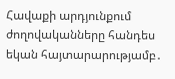Հավաքի արդյունքում ժողովականները հանդես եկան հայտարարությամբ․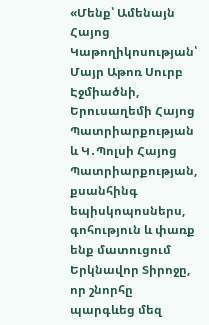«Մենք՝ Ամենայն Հայոց Կաթողիկոսության՝ Մայր Աթոռ Սուրբ Էջմիածնի, Երուսաղեմի Հայոց Պատրիարքության և Կ․Պոլսի Հայոց Պատրիարքության, քսանհինգ եպիսկոպոսներս, գոհություն և փառք ենք մատուցում Երկնավոր Տիրոջը, որ շնորհը պարգևեց մեզ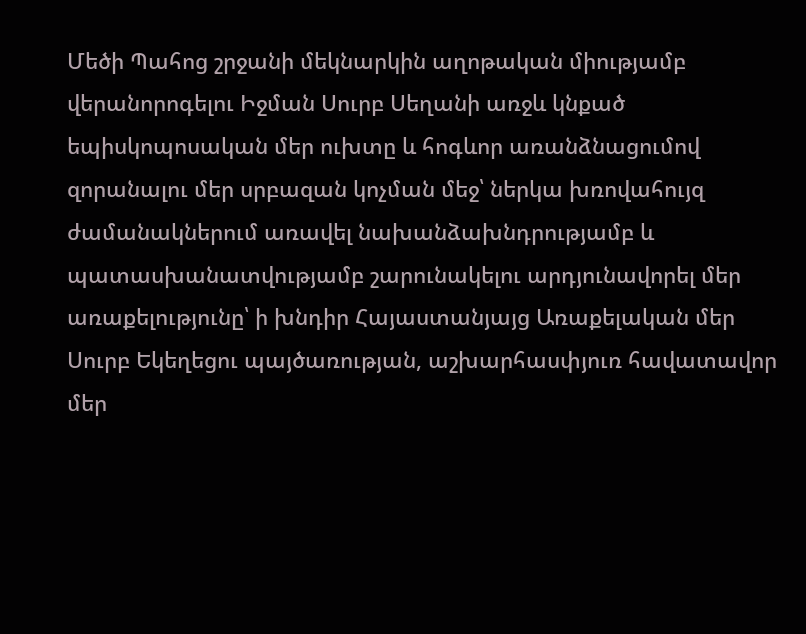Մեծի Պահոց շրջանի մեկնարկին աղոթական միությամբ վերանորոգելու Իջման Սուրբ Սեղանի առջև կնքած եպիսկոպոսական մեր ուխտը և հոգևոր առանձնացումով զորանալու մեր սրբազան կոչման մեջ՝ ներկա խռովահույզ ժամանակներում առավել նախանձախնդրությամբ և պատասխանատվությամբ շարունակելու արդյունավորել մեր առաքելությունը՝ ի խնդիր Հայաստանյայց Առաքելական մեր Սուրբ Եկեղեցու պայծառության, աշխարհասփյուռ հավատավոր մեր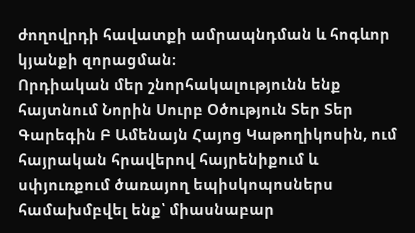ժողովրդի հավատքի ամրապնդման և հոգևոր կյանքի զորացման։
Որդիական մեր շնորհակալությունն ենք հայտնում Նորին Սուրբ Օծություն Տեր Տեր Գարեգին Բ Ամենայն Հայոց Կաթողիկոսին, ում հայրական հրավերով հայրենիքում և սփյուռքում ծառայող եպիսկոպոսներս համախմբվել ենք՝ միասնաբար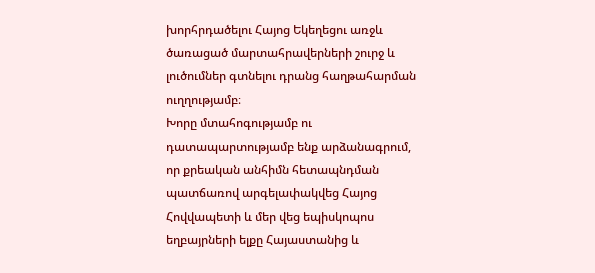խորհրդածելու Հայոց Եկեղեցու առջև ծառացած մարտահրավերների շուրջ և լուծումներ գտնելու դրանց հաղթահարման ուղղությամբ։
Խորը մտահոգությամբ ու դատապարտությամբ ենք արձանագրում, որ քրեական անհիմն հետապնդման պատճառով արգելափակվեց Հայոց Հովվապետի և մեր վեց եպիսկոպոս եղբայրների ելքը Հայաստանից և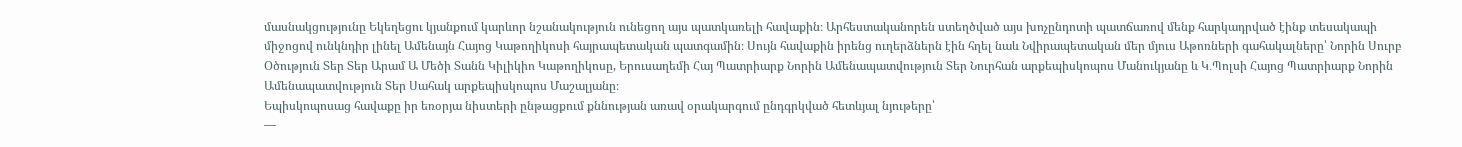մասնակցությունը Եկեղեցու կյանքում կարևոր նշանակություն ունեցող այս պատկառելի հավաքին։ Արհեստականորեն ստեղծված այս խոչընդոտի պատճառով մենք հարկադրված էինք տեսակապի միջոցով ունկնդիր լինել Ամենայն Հայոց Կաթողիկոսի հայրապետական պատգամին։ Սույն հավաքին իրենց ուղերձներն էին հղել նաև Նվիրապետական մեր մյուս Աթոռների գահակալները՝ Նորին Սուրբ Օծություն Տեր Տեր Արամ Ա Մեծի Տանն Կիլիկիո Կաթողիկոսը, Երուսաղեմի Հայ Պատրիարք Նորին Ամենապատվություն Տեր Նուրհան արքեպիսկոպոս Մանուկյանը և Կ․Պոլսի Հայոց Պատրիարք Նորին Ամենապատվություն Տեր Սահակ արքեպիսկոպոս Մաշալյանը։
Եպիսկոպոսաց հավաքը իր եռօրյա նիստերի ընթացքում քննության առավ օրակարգում ընդգրկված հետևյալ նյութերը՝
—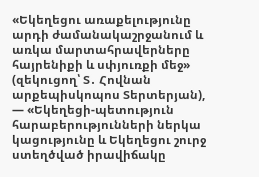«Եկեղեցու առաքելությունը արդի ժամանակաշրջանում և առկա մարտահրավերները հայրենիքի և սփյուռքի մեջ» (զեկուցող՝ Տ․ Հովնան արքեպիսկոպոս Տերտերյան),
— «Եկեղեցի-պետություն հարաբերությունների ներկա կացությունը և Եկեղեցու շուրջ ստեղծված իրավիճակը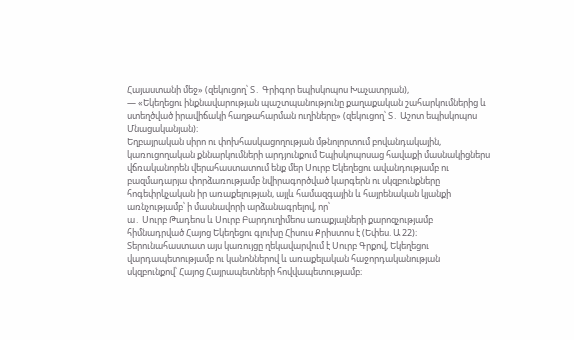Հայաստանի մեջ» (զեկուցող՝ Տ․ Գրիգոր եպիսկոպոս Խաչատրյան),
— «Եկեղեցու ինքնավարության պաշտպանությունը քաղաքական շահարկումներից և ստեղծված իրավիճակի հաղթահարման ուղիները» (զեկուցող՝ Տ․ Աշոտ եպիսկոպոս Մնացականյան)։
Եղբայրական սիրո ու փոխհասկացողության մթնոլորտում բովանդակային, կառուցողական քննարկումների արդյունքում Եպիսկոպոսաց հավաքի մասնակիցներս վճռականորեն վերահաստատում ենք մեր Սուրբ Եկեղեցու ավանդությամբ ու բազմադարյա փորձառությամբ նվիրագործված կարգերն ու սկզբունքները հոգեփրկչական իր առաքելության, այլև համազգային և հայրենական կյանքի առնչությամբ՝ ի մասնավորի արձանագրելով, որ՝
ա․ Սուրբ Թադեոս և Սուրբ Բարդուղիմեոս առաքյալների քարոզչությամբ հիմնադրված Հայոց Եկեղեցու գլուխը Հիսուս Քրիստոս է (Եփես. Ա 22)։ Տերունահաստատ այս կառույցը ղեկավարվում է Սուրբ Գրքով, Եկեղեցու վարդապետությամբ ու կանոններով և առաքելական հաջորդականության սկզբունքով՝ Հայոց Հայրապետների հովվապետությամբ։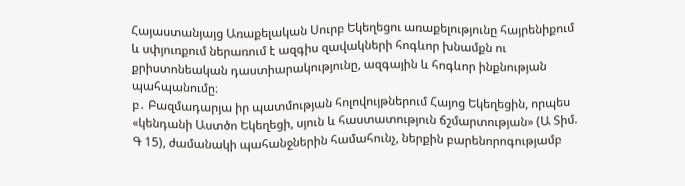Հայաստանյայց Առաքելական Սուրբ Եկեղեցու առաքելությունը հայրենիքում և սփյուռքում ներառում է ազգիս զավակների հոգևոր խնամքն ու քրիստոնեական դաստիարակությունը, ազգային և հոգևոր ինքնության պահպանումը։
բ․ Բազմադարյա իր պատմության հոլովույթներում Հայոց Եկեղեցին, որպես «կենդանի Աստծո Եկեղեցի, սյուն և հաստատություն ճշմարտության» (Ա Տիմ. Գ 15), ժամանակի պահանջներին համահունչ, ներքին բարենորոգությամբ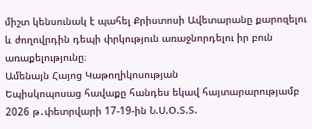միշտ կենսունակ է պահել Քրիստոսի Ավետարանը քարոզելու և ժողովրդին դեպի փրկություն առաջնորդելու իր բուն առաքելությունը։
Ամենայն Հայոց Կաթողիկոսության
Եպիսկոպոսաց հավաքը հանդես եկավ հայտարարությամբ
2026 թ․փետրվարի 17-19-ին Ն.Ս.Օ.Տ.Տ.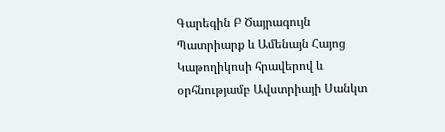Գարեգին Բ Ծայրագույն Պատրիարք և Ամենայն Հայոց Կաթողիկոսի հրավերով և օրհնությամբ Ավստրիայի Սանկտ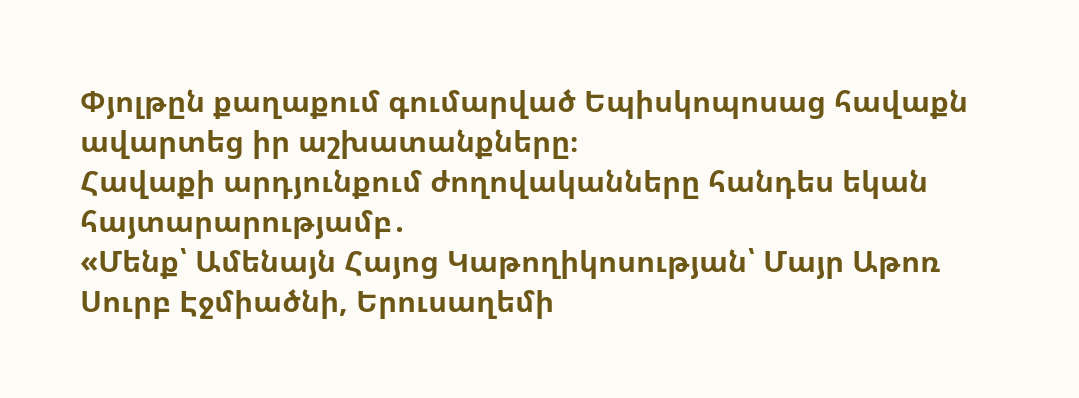Փյոլթըն քաղաքում գումարված Եպիսկոպոսաց հավաքն ավարտեց իր աշխատանքները։
Հավաքի արդյունքում ժողովականները հանդես եկան հայտարարությամբ․
«Մենք՝ Ամենայն Հայոց Կաթողիկոսության՝ Մայր Աթոռ Սուրբ Էջմիածնի, Երուսաղեմի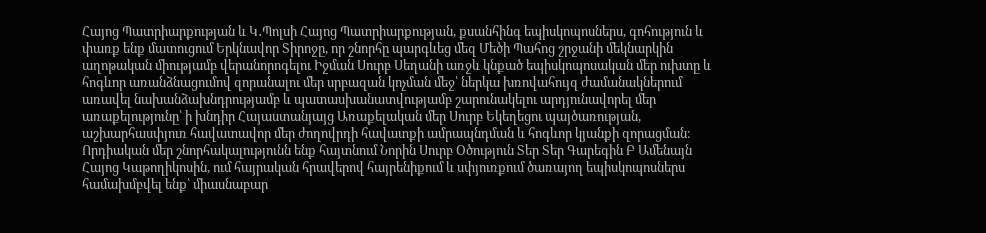Հայոց Պատրիարքության և Կ․Պոլսի Հայոց Պատրիարքության, քսանհինգ եպիսկոպոսներս, գոհություն և փառք ենք մատուցում Երկնավոր Տիրոջը, որ շնորհը պարգևեց մեզ Մեծի Պահոց շրջանի մեկնարկին աղոթական միությամբ վերանորոգելու Իջման Սուրբ Սեղանի առջև կնքած եպիսկոպոսական մեր ուխտը և հոգևոր առանձնացումով զորանալու մեր սրբազան կոչման մեջ՝ ներկա խռովահույզ ժամանակներում առավել նախանձախնդրությամբ և պատասխանատվությամբ շարունակելու արդյունավորել մեր առաքելությունը՝ ի խնդիր Հայաստանյայց Առաքելական մեր Սուրբ Եկեղեցու պայծառության, աշխարհասփյուռ հավատավոր մեր ժողովրդի հավատքի ամրապնդման և հոգևոր կյանքի զորացման։
Որդիական մեր շնորհակալությունն ենք հայտնում Նորին Սուրբ Օծություն Տեր Տեր Գարեգին Բ Ամենայն Հայոց Կաթողիկոսին, ում հայրական հրավերով հայրենիքում և սփյուռքում ծառայող եպիսկոպոսներս համախմբվել ենք՝ միասնաբար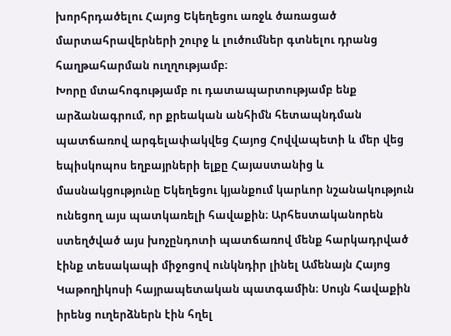խորհրդածելու Հայոց Եկեղեցու առջև ծառացած մարտահրավերների շուրջ և լուծումներ գտնելու դրանց հաղթահարման ուղղությամբ։
Խորը մտահոգությամբ ու դատապարտությամբ ենք արձանագրում, որ քրեական անհիմն հետապնդման պատճառով արգելափակվեց Հայոց Հովվապետի և մեր վեց եպիսկոպոս եղբայրների ելքը Հայաստանից և մասնակցությունը Եկեղեցու կյանքում կարևոր նշանակություն ունեցող այս պատկառելի հավաքին։ Արհեստականորեն ստեղծված այս խոչընդոտի պատճառով մենք հարկադրված էինք տեսակապի միջոցով ունկնդիր լինել Ամենայն Հայոց Կաթողիկոսի հայրապետական պատգամին։ Սույն հավաքին իրենց ուղերձներն էին հղել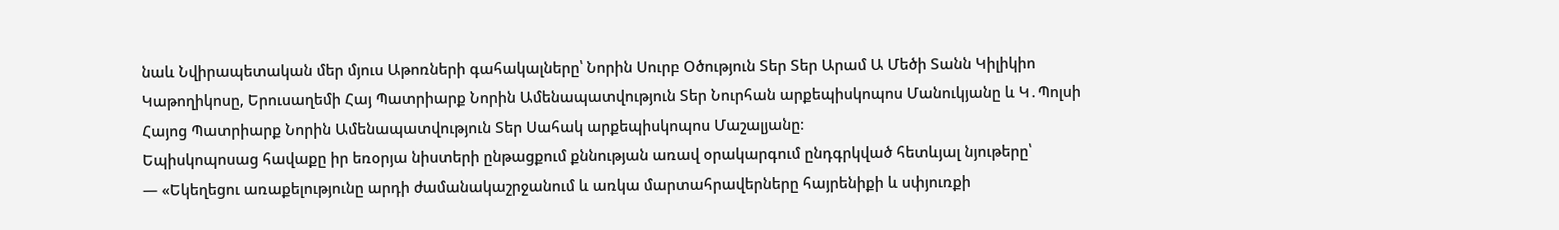նաև Նվիրապետական մեր մյուս Աթոռների գահակալները՝ Նորին Սուրբ Օծություն Տեր Տեր Արամ Ա Մեծի Տանն Կիլիկիո Կաթողիկոսը, Երուսաղեմի Հայ Պատրիարք Նորին Ամենապատվություն Տեր Նուրհան արքեպիսկոպոս Մանուկյանը և Կ․Պոլսի Հայոց Պատրիարք Նորին Ամենապատվություն Տեր Սահակ արքեպիսկոպոս Մաշալյանը։
Եպիսկոպոսաց հավաքը իր եռօրյա նիստերի ընթացքում քննության առավ օրակարգում ընդգրկված հետևյալ նյութերը՝
— «Եկեղեցու առաքելությունը արդի ժամանակաշրջանում և առկա մարտահրավերները հայրենիքի և սփյուռքի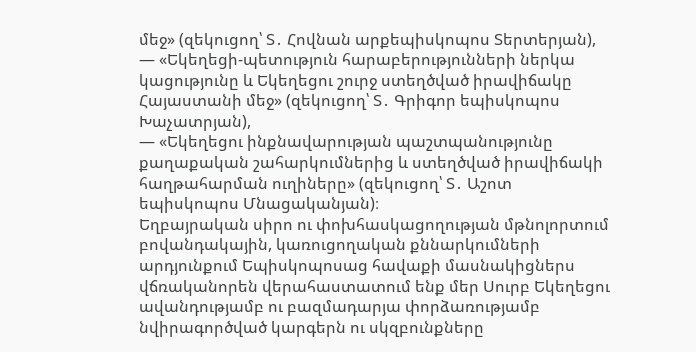մեջ» (զեկուցող՝ Տ․ Հովնան արքեպիսկոպոս Տերտերյան),
— «Եկեղեցի-պետություն հարաբերությունների ներկա կացությունը և Եկեղեցու շուրջ ստեղծված իրավիճակը Հայաստանի մեջ» (զեկուցող՝ Տ․ Գրիգոր եպիսկոպոս Խաչատրյան),
— «Եկեղեցու ինքնավարության պաշտպանությունը քաղաքական շահարկումներից և ստեղծված իրավիճակի հաղթահարման ուղիները» (զեկուցող՝ Տ․ Աշոտ եպիսկոպոս Մնացականյան)։
Եղբայրական սիրո ու փոխհասկացողության մթնոլորտում բովանդակային, կառուցողական քննարկումների արդյունքում Եպիսկոպոսաց հավաքի մասնակիցներս վճռականորեն վերահաստատում ենք մեր Սուրբ Եկեղեցու ավանդությամբ ու բազմադարյա փորձառությամբ նվիրագործված կարգերն ու սկզբունքները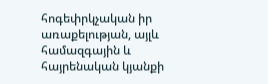հոգեփրկչական իր առաքելության, այլև համազգային և հայրենական կյանքի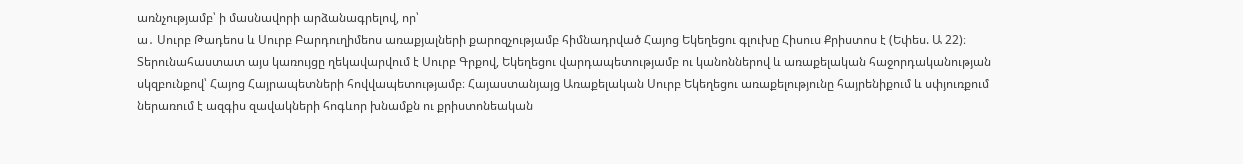առնչությամբ՝ ի մասնավորի արձանագրելով, որ՝
ա․ Սուրբ Թադեոս և Սուրբ Բարդուղիմեոս առաքյալների քարոզչությամբ հիմնադրված Հայոց Եկեղեցու գլուխը Հիսուս Քրիստոս է (Եփես. Ա 22)։ Տերունահաստատ այս կառույցը ղեկավարվում է Սուրբ Գրքով, Եկեղեցու վարդապետությամբ ու կանոններով և առաքելական հաջորդականության սկզբունքով՝ Հայոց Հայրապետների հովվապետությամբ։ Հայաստանյայց Առաքելական Սուրբ Եկեղեցու առաքելությունը հայրենիքում և սփյուռքում ներառում է ազգիս զավակների հոգևոր խնամքն ու քրիստոնեական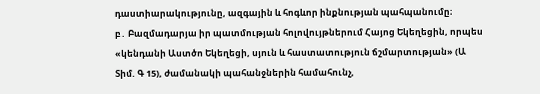դաստիարակությունը, ազգային և հոգևոր ինքնության պահպանումը։
բ․ Բազմադարյա իր պատմության հոլովույթներում Հայոց Եկեղեցին, որպես «կենդանի Աստծո Եկեղեցի, սյուն և հաստատություն ճշմարտության» (Ա Տիմ. Գ 15), ժամանակի պահանջներին համահունչ,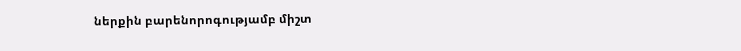ներքին բարենորոգությամբ միշտ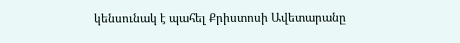կենսունակ է պահել Քրիստոսի Ավետարանը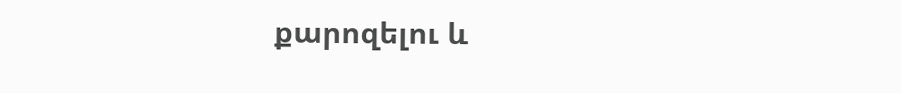քարոզելու և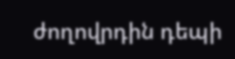ժողովրդին դեպի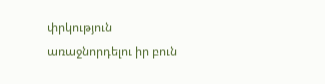փրկություն առաջնորդելու իր բուն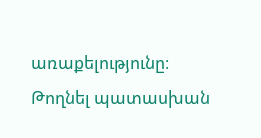առաքելությունը։
Թողնել պատասխան